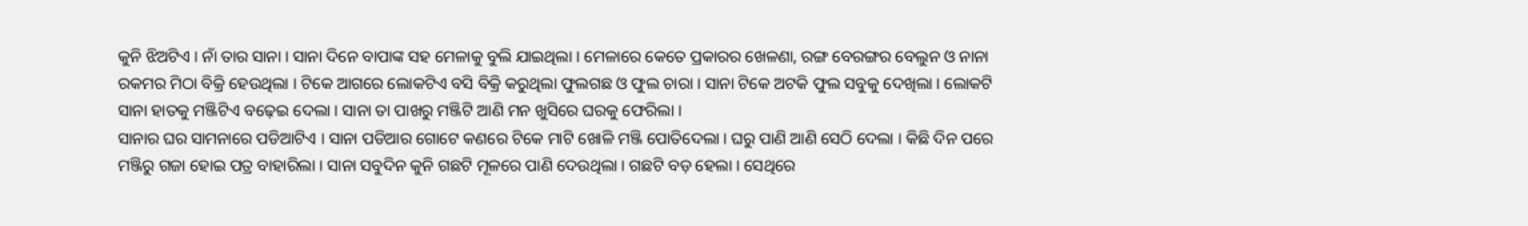କୁନି ଝିଅଟିଏ । ନାଁ ତାର ସାନା । ସାନା ଦିନେ ବାପାଙ୍କ ସହ ମେଳାକୁ ବୁଲି ଯାଇଥିଲା । ମେଳାରେ କେତେ ପ୍ରକାରର ଖେଳଣା, ରଙ୍ଗ ବେରଙ୍ଗର ବେଲୁନ ଓ ନାନା ରକମର ମିଠା ବିକ୍ରି ହେଉଥିଲା । ଟିକେ ଆଗରେ ଲୋକଟିଏ ବସି ବିକ୍ରି କରୁଥିଲା ଫୁଲଗଛ ଓ ଫୁଲ ଚାରା । ସାନା ଟିକେ ଅଟକି ଫୁଲ ସବୁକୁ ଦେଖିଲା । ଲୋକଟି ସାନା ହାତକୁ ମଞ୍ଜିଟିଏ ବଢ଼େଇ ଦେଲା । ସାନା ତା ପାଖରୁ ମଞ୍ଜିଟି ଆଣି ମନ ଖୁସିରେ ଘରକୁ ଫେରିଲା ।
ସାନାର ଘର ସାମନାରେ ପଡିଆଟିଏ । ସାନା ପଡିଆର ଗୋଟେ କଣରେ ଟିକେ ମାଟି ଖୋଳି ମଞ୍ଜି ପୋତିଦେଲା । ଘରୁ ପାଣି ଆଣି ସେଠି ଦେଲା । କିଛି ଦିନ ପରେ ମଞ୍ଜିରୁ ଗଜା ହୋଇ ପତ୍ର ବାହାରିଲା । ସାନା ସବୁଦିନ କୁନି ଗଛଟି ମୂଳରେ ପାଣି ଦେଉଥିଲା । ଗଛଟି ବଡ଼ ହେଲା । ସେଥିରେ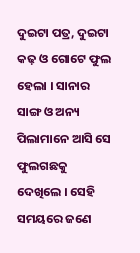ଦୁଇଟା ପତ୍ର, ଦୁଇଟା କଢ଼ ଓ ଗୋଟେ ଫୁଲ ହେଲା । ସାନାର ସାଙ୍ଗ ଓ ଅନ୍ୟ ପିଲାମାନେ ଆସି ସେ ଫୁଲଗଛକୁ ଦେଖିଲେ । ସେହି ସମୟରେ ଜଣେ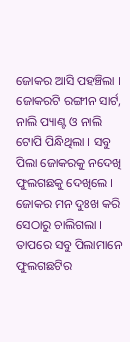ଜୋକର ଆସି ପହଞ୍ଚିଲା । ଜୋକରଟି ରଙ୍ଗୀନ ସାର୍ଟ, ନାଲି ପ୍ୟାଣ୍ଟ ଓ ନାଲି ଟୋପି ପିନ୍ଧିଥିଲା । ସବୁ ପିଲା ଜୋକରକୁ ନଦେଖି ଫୁଲଗଛକୁ ଦେଖିଲେ । ଜୋକର ମନ ଦୁଃଖ କରି ସେଠାରୁ ଚାଲିଗଲା ।
ତାପରେ ସବୁ ପିଲାମାନେ ଫୁଲଗଛଟିର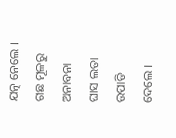ଯତ୍ନ ନେଲେ । ଗଛ ମୂଳରୁ ଅନାବନା ଘାସ ଲତା ଉପାଡି ଦେଲେ ।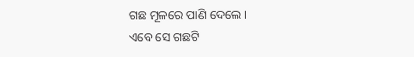ଗଛ ମୂଳରେ ପାଣି ଦେଲେ ।
ଏବେ ସେ ଗଛଟି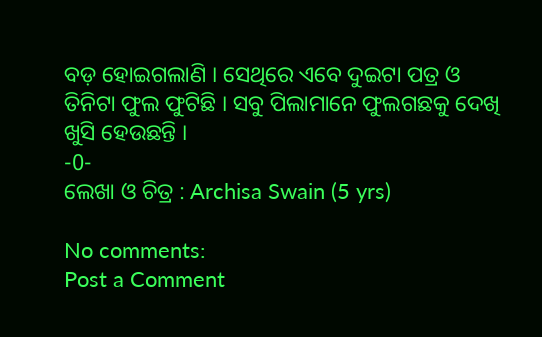ବଡ଼ ହୋଇଗଲାଣି । ସେଥିରେ ଏବେ ଦୁଇଟା ପତ୍ର ଓ ତିନିଟା ଫୁଲ ଫୁଟିଛି । ସବୁ ପିଲାମାନେ ଫୁଲଗଛକୁ ଦେଖି ଖୁସି ହେଉଛନ୍ତି ।
-0-
ଲେଖା ଓ ଚିତ୍ର : Archisa Swain (5 yrs)

No comments:
Post a Comment